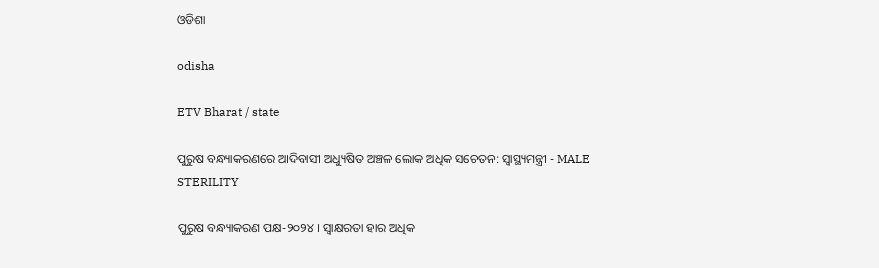ଓଡିଶା

odisha

ETV Bharat / state

ପୁରୁଷ ବନ୍ଧ୍ୟାକରଣରେ ଆଦିବାସୀ ଅଧ୍ୟୁଷିତ ଅଞ୍ଚଳ ଲୋକ ଅଧିକ ସଚେତନ: ସ୍ବାସ୍ଥ୍ୟମନ୍ତ୍ରୀ - MALE STERILITY

ପୁରୁଷ ବନ୍ଧ୍ୟାକରଣ ପକ୍ଷ-୨୦୨୪ । ସ୍ବାକ୍ଷରତା ହାର ଅଧିକ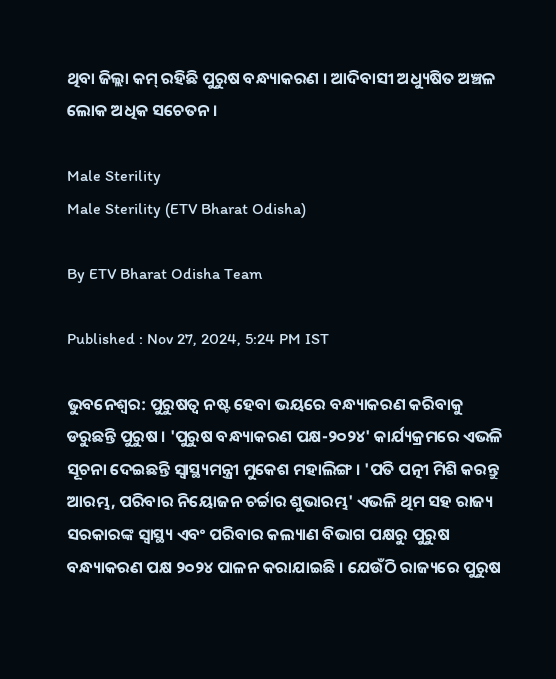ଥିବା ଜିଲ୍ଲା କମ୍‌ ରହିଛି ପୁରୁଷ ବନ୍ଧ୍ୟାକରଣ । ଆଦିବାସୀ ଅଧ୍ୟୁଷିତ ଅଞ୍ଚଳ ଲୋକ ଅଧିକ ସଚେତନ ।

Male Sterility
Male Sterility (ETV Bharat Odisha)

By ETV Bharat Odisha Team

Published : Nov 27, 2024, 5:24 PM IST

ଭୁବନେଶ୍ବର: ପୁରୁଷତ୍ୱ ନଷ୍ଟ ହେବା ଭୟରେ ବନ୍ଧ୍ୟାକରଣ କରିବାକୁ ଡରୁଛନ୍ତି ପୁରୁଷ । 'ପୁରୁଷ ବନ୍ଧ୍ୟାକରଣ ପକ୍ଷ-୨୦୨୪' କାର୍ଯ୍ୟକ୍ରମରେ ଏଭଳି ସୂଚନା ଦେଇଛନ୍ତି ସ୍ୱାସ୍ଥ୍ୟମନ୍ତ୍ରୀ ମୁକେଶ ମହାଲିଙ୍ଗ । 'ପତି ପତ୍ନୀ ମିଶି କରନ୍ତୁ ଆରମ୍ଭ, ପରିବାର ନିୟୋଜନ ଚର୍ଚ୍ଚାର ଶୁଭାରମ୍ଭ' ଏଭଳି ଥିମ ସହ ରାଜ୍ୟ ସରକାରଙ୍କ ସ୍ବାସ୍ଥ୍ୟ ଏବଂ ପରିବାର କଲ୍ୟାଣ ବିଭାଗ ପକ୍ଷରୁ ପୁରୁଷ ବନ୍ଧ୍ୟାକରଣ ପକ୍ଷ ୨୦୨୪ ପାଳନ କରାଯାଇଛି । ଯେଉଁଠି ରାଜ୍ୟରେ ପୁରୁଷ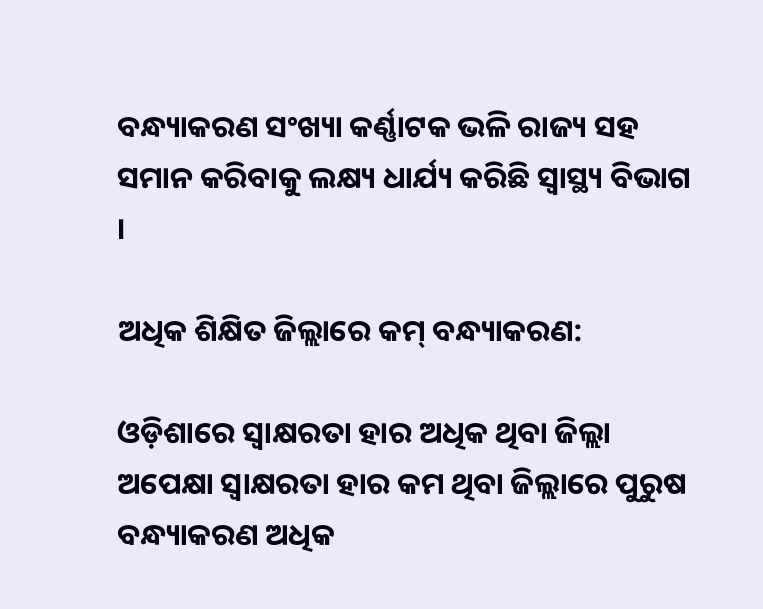ବନ୍ଧ୍ୟାକରଣ ସଂଖ୍ୟା କର୍ଣ୍ଣାଟକ ଭଳି ରାଜ୍ୟ ସହ ସମାନ କରିବାକୁ ଲକ୍ଷ୍ୟ ଧାର୍ଯ୍ୟ କରିଛି ସ୍ୱାସ୍ଥ୍ୟ ବିଭାଗ ।

ଅଧିକ ଶିକ୍ଷିତ ଜିଲ୍ଲାରେ କମ୍‌ ବନ୍ଧ୍ୟାକରଣ:

ଓଡ଼ିଶାରେ ସ୍ବାକ୍ଷରତା ହାର ଅଧିକ ଥିବା ଜିଲ୍ଲା ଅପେକ୍ଷା ସ୍ବାକ୍ଷରତା ହାର କମ ଥିବା ଜିଲ୍ଲାରେ ପୁରୁଷ ବନ୍ଧ୍ୟାକରଣ ଅଧିକ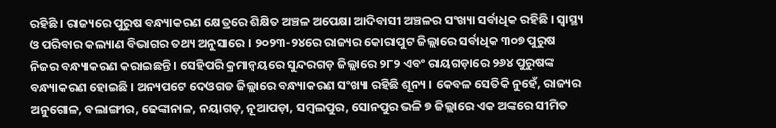ରହିଛି । ରାଜ୍ୟରେ ପୁରୁଷ ବନ୍ଧ୍ୟାକରଣ କ୍ଷେତ୍ରରେ ଶିକ୍ଷିତ ଅଞ୍ଚଳ ଅପେକ୍ଷା ଆଦିବାସୀ ଅଞ୍ଚଳର ସଂଖ୍ୟା ସର୍ବାଧିକ ରହିଛି । ସ୍ବାସ୍ଥ୍ୟ ଓ ପରିବାର କଲ୍ୟାଣ ବିଭାଗର ତଥ୍ୟ ଅନୁସାରେ । ୨୦୨୩-୨୪ରେ ରାଜ୍ୟର କୋରାପୁଟ ଜିଲ୍ଲାରେ ସର୍ବାଧିକ ୩୦୭ ପୁରୁଷ ନିଜର ବନ୍ଧ୍ୟାକରଣ କରାଇଛନ୍ତି । ସେହିପରି କ୍ରମାନ୍ୱୟରେ ସୁନ୍ଦରଗଡ଼ ଜିଲ୍ଲାରେ ୨୮୨ ଏବଂ ରାୟଗଡ଼ାରେ ୨୬୪ ପୁରୁଷଙ୍କ ବନ୍ଧ୍ୟାକରଣ ହୋଇଛି । ଅନ୍ୟପଟେ ଦେଓଗଡ ଜିଲ୍ଲାରେ ବନ୍ଧ୍ୟାକରଣ ସଂଖ୍ୟା ରହିଛି ଶୂନ୍ୟ । କେବଳ ସେତିକି ନୁହେଁ, ରାଜ୍ୟର ଅନୁଗୋଳ, ବଲାଙ୍ଗୀର, ଢେଙ୍କାନାଳ, ନୟାଗଡ଼, ନୂଆପଡ଼ା, ସମ୍ବଲପୁର, ସୋନପୁର ଭଳି ୭ ଜିଲ୍ଲାରେ ଏକ ଅଙ୍କରେ ସୀମିତ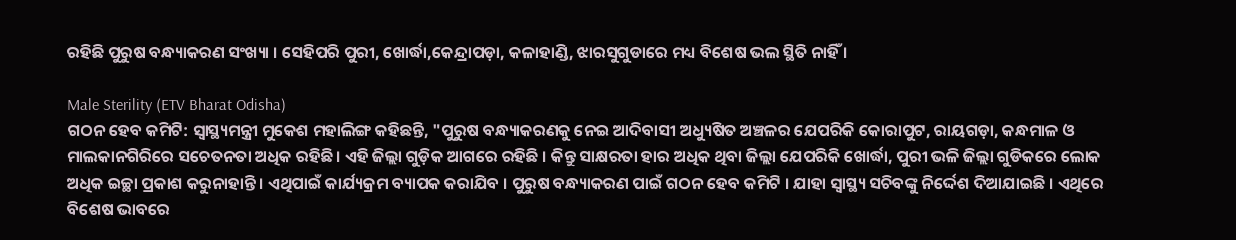ରହିଛି ପୁରୁଷ ବନ୍ଧ୍ୟାକରଣ ସଂଖ୍ୟା । ସେହିପରି ପୁରୀ, ଖୋର୍ଦ୍ଧା,କେନ୍ଦ୍ରାପଡ଼ା, କଳାହାଣ୍ଡି, ଝାରସୁଗୁଡାରେ ମଧ୍ୟ ବିଶେଷ ଭଲ ସ୍ଥିତି ନାହିଁ ।

Male Sterility (ETV Bharat Odisha)
ଗଠନ ହେବ କମିଟି: ସ୍ବାସ୍ଥ୍ୟମନ୍ତ୍ରୀ ମୁକେଶ ମହାଲିଙ୍ଗ କହିଛନ୍ତି, "ପୁରୁଷ ବନ୍ଧ୍ୟାକରଣକୁ ନେଇ ଆଦିବାସୀ ଅଧ୍ୟୁଷିତ ଅଞ୍ଚଳର ଯେପରିକି କୋରାପୁଟ, ରାୟଗଡ଼ା, କନ୍ଧମାଳ ଓ ମାଲକାନଗିରିରେ ସଚେତନତା ଅଧିକ ରହିଛି । ଏହି ଜିଲ୍ଲା ଗୁଡ଼ିକ ଆଗରେ ରହିଛି । କିନ୍ତୁ ସାକ୍ଷରତା ହାର ଅଧିକ ଥିବା ଜିଲ୍ଲା ଯେପରିକି ଖୋର୍ଦ୍ଧା, ପୁରୀ ଭଳି ଜିଲ୍ଲା ଗୁଡିକରେ ଲୋକ ଅଧିକ ଇଚ୍ଛା ପ୍ରକାଶ କରୁନାହାନ୍ତି । ଏଥିପାଇଁ କାର୍ଯ୍ୟକ୍ରମ ବ୍ୟାପକ କରାଯିବ । ପୁରୁଷ ବନ୍ଧ୍ୟାକରଣ ପାଇଁ ଗଠନ ହେବ କମିଟି । ଯାହା ସ୍ୱାସ୍ଥ୍ୟ ସଚିବଙ୍କୁ ନିର୍ଦ୍ଦେଶ ଦିଆଯାଇଛି । ଏଥିରେ ବିଶେଷ ଭାବରେ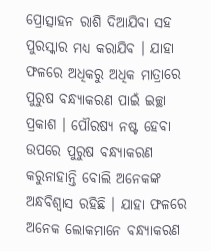ପ୍ରୋତ୍ସାହନ ରାଶି ଦିଆଯିବା ସହ ପୁରସ୍କାର ମଧ୍ୟ କରାଯିବ । ଯାହା ଫଳରେ ଅଧିକରୁ ଅଧିକ ମାତ୍ରାରେ ପୁରୁଷ ବନ୍ଧ୍ୟାକରଣ ପାଇଁ ଇଚ୍ଛା ପ୍ରକାଶ । ପୌରଷ୍ୟ ନଷ୍ଟ ହେବା ଉପରେ ପୁରୁଷ ବନ୍ଧ୍ୟାକରଣ କରୁନାହାନ୍ତି ବୋଲି ଅନେକଙ୍କ ଅନ୍ଧବିଶ୍ୱାସ ରହିଛି । ଯାହା ଫଳରେ ଅନେକ ଲୋକମାନେ ବନ୍ଧ୍ୟାକରଣ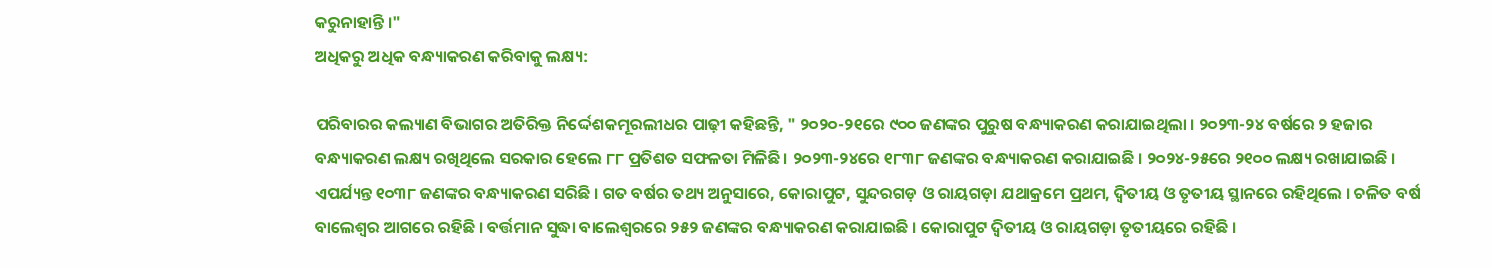କରୁନାହାନ୍ତି ।"
ଅଧିକରୁ ଅଧିକ ବନ୍ଧ୍ୟାକରଣ କରିବାକୁ ଲକ୍ଷ୍ୟ:

ପରିବାରର କଲ୍ୟାଣ ବିଭାଗର ଅତିରିକ୍ତ ନିର୍ଦ୍ଦେଶକମୂରଲୀଧର ପାଢ଼ୀ କହିଛନ୍ତି, " ୨୦୨୦-୨୧ରେ ୯୦୦ ଜଣଙ୍କର ପୁରୁଷ ବନ୍ଧ୍ୟାକରଣ କରାଯାଇଥିଲା । ୨୦୨୩-୨୪ ବର୍ଷରେ ୨ ହଜାର ବନ୍ଧ୍ୟାକରଣ ଲକ୍ଷ୍ୟ ରଖିଥିଲେ ସରକାର ହେଲେ ୮୮ ପ୍ରତିଶତ ସଫଳତା ମିଳିଛି । ୨୦୨୩-୨୪ରେ ୧୮୩୮ ଜଣଙ୍କର ବନ୍ଧ୍ୟାକରଣ କରାଯାଇଛି । ୨୦୨୪-୨୫ରେ ୨୧୦୦ ଲକ୍ଷ୍ୟ ରଖାଯାଇଛି । ଏପର୍ଯ୍ୟନ୍ତ ୧୦୩୮ ଜଣଙ୍କର ବନ୍ଧ୍ୟାକରଣ ସରିଛି । ଗତ ବର୍ଷର ତଥ୍ୟ ଅନୁସାରେ, କୋରାପୁଟ, ସୁନ୍ଦରଗଡ଼ ଓ ରାୟଗଡ଼ା ଯଥାକ୍ରମେ ପ୍ରଥମ, ଦ୍ବିତୀୟ ଓ ତୃତୀୟ ସ୍ଥାନରେ ରହିଥିଲେ । ଚଳିତ ବର୍ଷ ବାଲେଶ୍ବର ଆଗରେ ରହିଛି । ବର୍ତ୍ତମାନ ସୁଦ୍ଧା ବାଲେଶ୍ବରରେ ୨୫୨ ଜଣଙ୍କର ବନ୍ଧ୍ୟାକରଣ କରାଯାଇଛି । କୋରାପୁଟ ଦ୍ବିତୀୟ ଓ ରାୟଗଡ଼ା ତୃତୀୟରେ ରହିଛି ।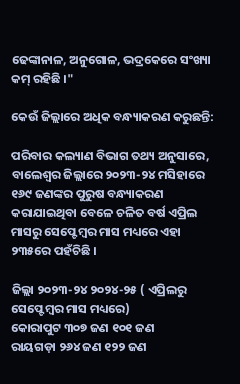ଢେଙ୍କାନାଳ, ଅନୁଗୋଳ, ଭଦ୍ରକେରେ ସଂଖ୍ୟା କମ୍‌ ରହିଛି ।"

କେଉଁ ଜିଲ୍ଲାରେ ଅଧିକ ବନ୍ଧ୍ୟାକରଣ କରୁଛନ୍ତି:

ପରିବାର କଲ୍ୟାଣ ବିଭାଗ ତଥ୍ୟ ଅନୁସାରେ, ବାଲେଶ୍ଵର ଜିଲ୍ଲାରେ ୨୦୨୩-୨୪ ମସିହାରେ ୧୬୯ ଜଣଙ୍କର ପୁରୁଷ ବନ୍ଧ୍ୟାକରଣ କରାଯାଇଥିବା ବେଳେ ଚଳିତ ବର୍ଷ ଏପ୍ରିଲ ମାସରୁ ସେପ୍ଟେମ୍ବର ମାସ ମଧ୍ୟରେ ଏହା ୨୩୫ରେ ପହଁଚିଛି ।

ଜିଲ୍ଲା ୨୦୨୩-୨୪ ୨୦୨୪-୨୫ ( ଏପ୍ରିଲରୁ ସେପ୍ଟେମ୍ବର ମାସ ମଧ୍ୟରେ)
କୋରାପୁଟ ୩୦୭ ଜଣ ୧୦୧ ଜଣ
ରାୟଗଡ଼ା ୨୬୪ ଜଣ ୧୨୨ ଜଣ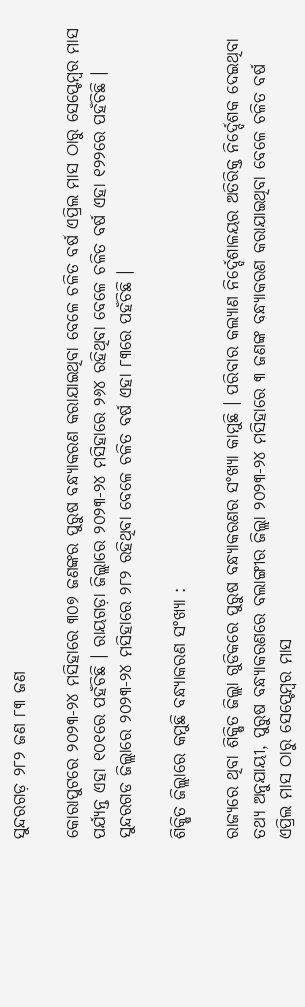ସୁନ୍ଦରଗଡ଼ ୨୮୨ ଜଣ ୮୩ ଜଣ

କୋରାପୁଟରେ ୨୦୨୩-୨୪ ମସିହାରେ ୩୦୭ ଜଣଙ୍କର ପୁରୁଷ ବନ୍ଧ୍ୟାକରଣ କରାଯାଇଥିବା ବେଳେ ଚଳିତ ବର୍ଷ ଏପ୍ରିଲ ମାସ ଠାରୁ ସେପ୍ଟେମ୍ବର ମାସ ପର୍ଯ୍ୟନ୍ତ ଏହା ୧୦୧ରେ ପହଁଚିଛି । ରାୟଗଡ଼ା ଜିଲ୍ଲାରେ ୨୦୨୩-୨୪ ମସିହାରେ ୨୬୪ ରହିଥିବା ବେଳେ ଚଳିତ ବର୍ଷ ଏହା ୧୨୨ରେ ପହଁଚିଛି । ସୁନ୍ଦରଗଡ ଜିଲ୍ଲାରେ ୨୦୨୩-୨୪ ମସିହାରେ ୨୮୨ ରହିଥିବା ବେଳେ ଚଳିତ ବର୍ଷ ଏହା ୮୩ରେ ପହଁଚିଛି ।

ଶିକ୍ଷିତ ଜିଲ୍ଲାରେ କମୁଛି ବନ୍ଧ୍ୟାକରଣ ସଂଖ୍ୟା :

ରାଜ୍ୟରେ ଥିବା ଶିକ୍ଷିତ ଜିଲ୍ଲା ଗୁଡିକରେ ପୁରୁଷ ବନ୍ଧ୍ୟାକରଣର ସଂଖ୍ୟା କାମୁଛି । ପରିବାର କଲ୍ୟାଣ ନିର୍ଦ୍ଦେଶାଳୟର ଅତିରିକ୍ତ ନିର୍ଦ୍ଦେଶକ ଦେଇଥିବା ତଥ୍ୟ ଅନୁଯାୟୀ, ପୁରୁଷ ବନ୍ଧ୍ୟାକରଣରେ ବଲାଙ୍ଗୀର ଜିଲ୍ଲା ୨୦୨୩-୨୪ ମସିହାରେ ୩ ଜଣଙ୍କ ବନ୍ଧ୍ୟାକରଣ କରାଯାଇଥିବା ବେଳେ ଚଳିତ ବର୍ଷ ଏପ୍ରିଲ ମାସ ଠାରୁ ସେପ୍ଟେମ୍ବର ମାସ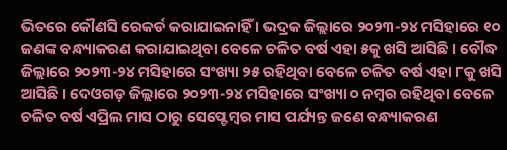ଭିତରେ କୌଣସି ରେକର୍ଡ କରାଯାଇନାହିଁ । ଭଦ୍ରକ ଜିଲ୍ଲାରେ ୨୦୨୩-୨୪ ମସିହାରେ ୧୦ ଜଣଙ୍କ ବନ୍ଧ୍ୟାକରଣ କରାଯାଇଥିବା ବେଳେ ଚଳିତ ବର୍ଷ ଏହା ୫କୁ ଖସି ଆସିଛି । ବୌଦ୍ଧ ଜିଲ୍ଲାରେ ୨୦୨୩-୨୪ ମସିହାରେ ସଂଖ୍ୟା ୨୫ ରହିଥିବା ବେଳେ ଚଳିତ ବର୍ଷ ଏହା ୮କୁ ଖସି ଆସିଛି । ଦେଓଗଡ଼ ଜିଲ୍ଲାରେ ୨୦୨୩-୨୪ ମସିହାରେ ସଂଖ୍ୟା ୦ ନମ୍ବର ରହିଥିବା ବେଳେ ଚଳିତ ବର୍ଷ ଏପ୍ରିଲ ମାସ ଠାରୁ ସେପ୍ଟେମ୍ବର ମାସ ପର୍ଯ୍ୟନ୍ତ ଜଣେ ବନ୍ଧ୍ୟାକରଣ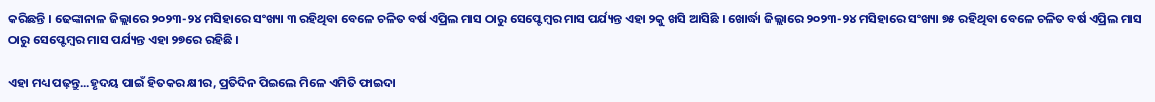କରିଛନ୍ତି । ଢେଙ୍କାନାଳ ଜିଲ୍ଲାରେ ୨୦୨୩-୨୪ ମସିହାରେ ସଂଖ୍ୟା ୩ ରହିଥିବା ବେଳେ ଚଳିତ ବର୍ଷ ଏପ୍ରିଲ ମାସ ଠାରୁ ସେପ୍ଟେମ୍ବର ମାସ ପର୍ଯ୍ୟନ୍ତ ଏହା ୨କୁ ଖସି ଆସିଛି । ଖୋର୍ଦ୍ଧା ଜିଲ୍ଲାରେ ୨୦୨୩-୨୪ ମସିହାରେ ସଂଖ୍ୟା ୭୫ ରହିଥିବା ବେଳେ ଚଳିତ ବର୍ଷ ଏପ୍ରିଲ ମାସ ଠାରୁ ସେପ୍ଟେମ୍ବର ମାସ ପର୍ଯ୍ୟନ୍ତ ଏହା ୨୭ରେ ରହିଛି ।

ଏହା ମଧ୍ୟ ପଢ଼ନ୍ତୁ...ହୃଦୟ ପାଇଁ ହିତକର କ୍ଷୀର, ପ୍ରତିଦିନ ପିଇଲେ ମିଳେ ଏମିତି ଫାଇଦା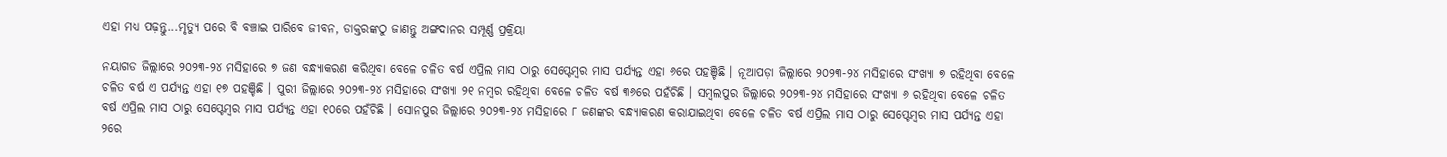ଏହା ମଧ୍ୟ ପଢ଼ନ୍ତୁ...ମୃତ୍ୟୁ ପରେ ବି ବଞ୍ଚାଇ ପାରିବେ ଜୀବନ, ଡାକ୍ତରଙ୍କଠୁ ଜାଣନ୍ତୁ ଅଙ୍ଗଦାନର ସମ୍ପୂର୍ଣ୍ଣ ପ୍ରକ୍ରିୟା

ନୟାଗଡ ଜିଲ୍ଲାରେ ୨୦୨୩-୨୪ ମସିହାରେ ୭ ଜଣ ବନ୍ଧ୍ୟାକରଣ କରିଥିବା ବେଳେ ଚଳିତ ବର୍ଷ ଏପ୍ରିଲ ମାସ ଠାରୁ ସେପ୍ଟେମ୍ବର ମାସ ପର୍ଯ୍ୟନ୍ତ ଏହା ୬ରେ ପହଞ୍ଚିଛି । ନୂଆପଡ଼ା ଜିଲ୍ଲାରେ ୨୦୨୩-୨୪ ମସିହାରେ ସଂଖ୍ୟା ୭ ରହିଥିବା ବେଳେ ଚଳିତ ବର୍ଷ ଏ ପର୍ଯ୍ୟନ୍ତ ଏହା ୧୭ ପହଞ୍ଚିଛି । ପୁରୀ ଜିଲ୍ଲାରେ ୨୦୨୩-୨୪ ମସିହାରେ ସଂଖ୍ୟା ୨୧ ନମ୍ବର ରହିଥିବା ବେଳେ ଚଳିତ ବର୍ଷ ୩୬ରେ ପହଁଚିଛି । ସମ୍ବଲପୁର ଜିଲ୍ଲାରେ ୨୦୨୩-୨୪ ମସିହାରେ ସଂଖ୍ୟା ୬ ରହିଥିବା ବେଳେ ଚଳିତ ବର୍ଷ ଏପ୍ରିଲ ମାସ ଠାରୁ ସେପ୍ଟେମ୍ବର ମାସ ପର୍ଯ୍ୟନ୍ତ ଏହା ୧୦ରେ ପହଁଚିଛି । ସୋନପୁର ଜିଲ୍ଲାରେ ୨୦୨୩-୨୪ ମସିହାରେ ୮ ଜଣଙ୍କର ବନ୍ଧ୍ୟାକରଣ କରାଯାଇଥିବା ବେଳେ ଚଳିତ ବର୍ଷ ଏପ୍ରିଲ ମାସ ଠାରୁ ସେପ୍ଟେମ୍ବର ମାସ ପର୍ଯ୍ୟନ୍ତ ଏହା ୨ରେ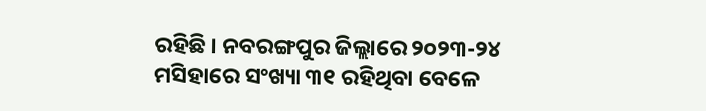ରହିଛି । ନବରଙ୍ଗପୁର ଜିଲ୍ଲାରେ ୨୦୨୩-୨୪ ମସିହାରେ ସଂଖ୍ୟା ୩୧ ରହିଥିବା ବେଳେ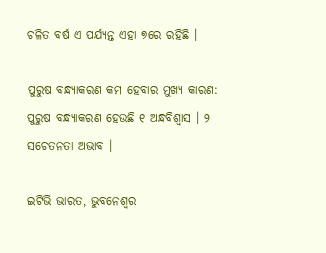ଚଳିତ ବର୍ଷ ଏ ପର୍ଯ୍ୟନ୍ତ ଏହା ୭ରେ ରହିଛି ।

ପୁରୁଷ ବନ୍ଧ୍ୟାକରଣ କମ ହେବାର ମୁଖ୍ୟ କାରଣ:
ପୁରୁଷ ବନ୍ଧ୍ୟାକରଣ ହେଉଛି ୧ ଅନ୍ଧବିଶ୍ୱାସ । ୨ ସଚେତନତା ଅଭାବ ।

ଇଟିଭି ଭାରତ, ଭୁବନେଶ୍ବର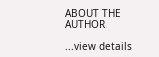ABOUT THE AUTHOR

...view details